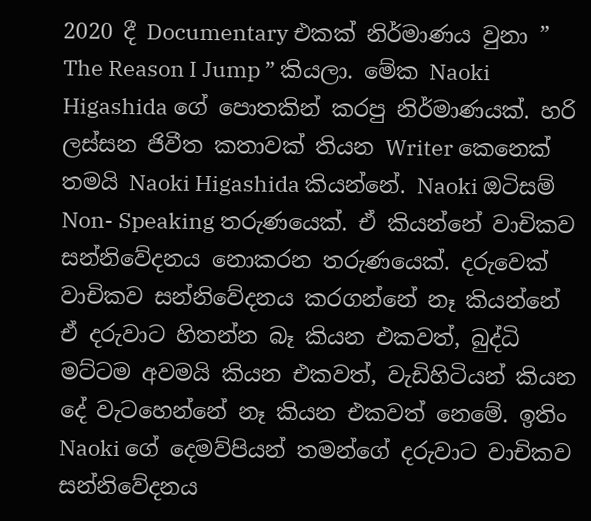2020 දී Documentary එකක් නිර්මාණය වුනා ” The Reason I Jump ” කියලා. මේක Naoki Higashida ගේ පොතකින් කරපු නිර්මාණයක්. හරි ලස්සන ජිවීත කතාවක් තියන Writer කෙනෙක් තමයි Naoki Higashida කියන්නේ. Naoki ඔටිසම් Non- Speaking තරුණයෙක්. ඒ කියන්නේ වාචිකව සන්නිවේදනය නොකරන තරුණයෙක්. දරුවෙක් වාචිකව සන්නිවේදනය කරගන්නේ නෑ කියන්නේ ඒ දරුවාට හිතන්න බෑ කියන එකවත්, බුද්ධි මට්ටම අවමයි කියන එකවත්, වැඩිහිටියන් කියන දේ වැටහෙන්නේ නෑ කියන එකවත් නෙමේ. ඉතිං Naoki ගේ දෙමව්පියන් තමන්ගේ දරුවාට වාචිකව සන්නිවේදනය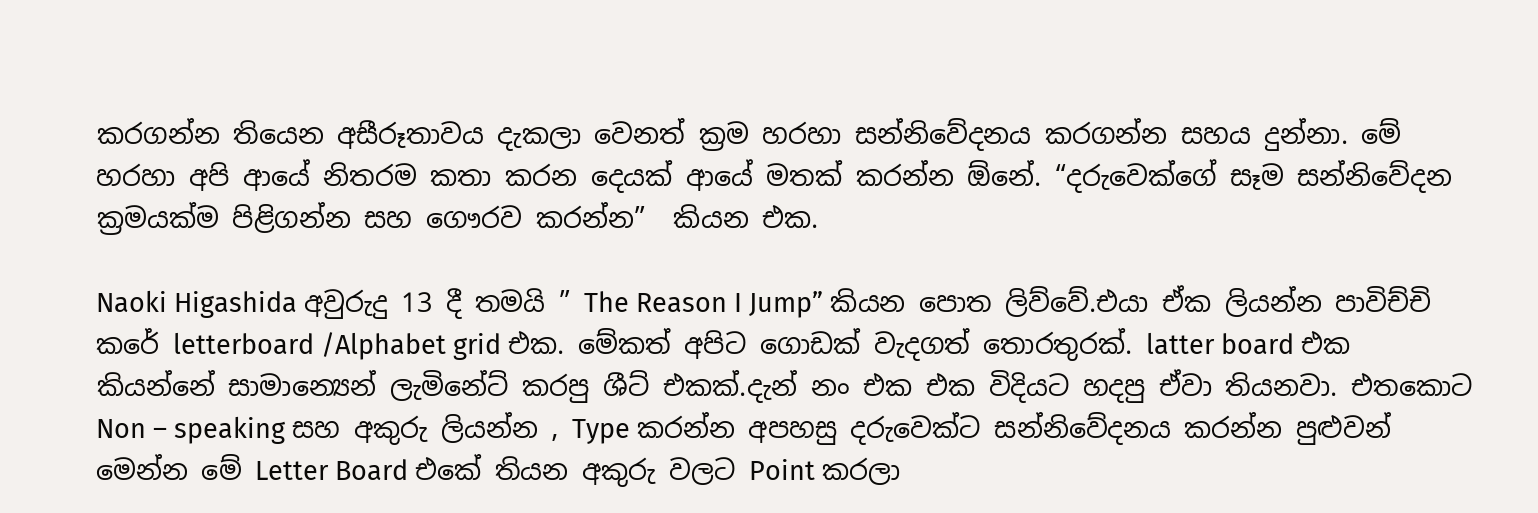කරගන්න තියෙන අසීරූතාවය දැකලා වෙනත් ක්‍රම හරහා සන්නිවේදනය කරගන්න සහය දුන්නා. මේ හරහා අපි ආයේ නිතරම කතා කරන දෙයක් ආයේ මතක් කරන්න ඕනේ. “දරුවෙක්ගේ සෑම සන්නිවේදන ක්‍රමයක්ම පිළිගන්න සහ ගෞරව කරන්න”  කියන එක.

Naoki Higashida අවුරුදු 13 දී තමයි ” The Reason I Jump” කියන පොත ලිව්වේ.එයා ඒක ලියන්න පාවිච්චි කරේ letterboard /Alphabet grid එක. මේකත් අපිට ගොඩක් වැදගත් තොරතුරක්. latter board එක කියන්නේ සාමාන්‍යෙන් ලැමිනේට් කරපු ශීට් එකක්.දැන් නං එක එක විදියට හදපු ඒවා තියනවා. එතකොට Non – speaking සහ අකුරු ලියන්න , Type කරන්න අපහසු දරුවෙක්ට සන්නිවේදනය කරන්න පුළුවන් මෙන්න මේ Letter Board එකේ තියන අකුරු වලට Point කරලා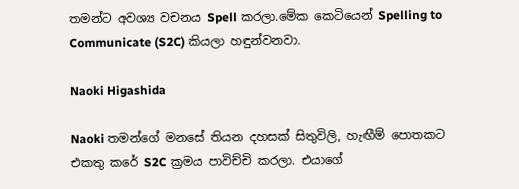තමන්ට අවශ්‍ය වචනය Spell කරලා.මේක කෙටියෙන් Spelling to Communicate (S2C) කියලා හඳුන්වනවා.

Naoki Higashida

Naoki තමන්ගේ මනසේ තියන දහසක් සිතුවිලි, හැඟීම් පොතකට එකතු කරේ S2C ක්‍රමය පාවිච්චි කරලා. එයාගේ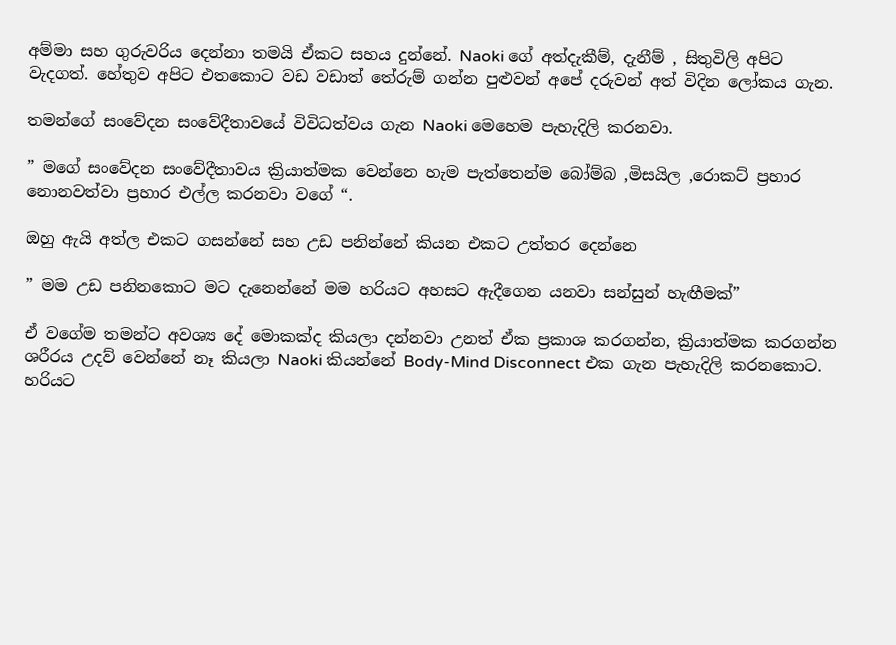අම්මා සහ ගුරුවරිය දෙන්නා තමයි ඒකට සහය දුන්නේ. Naoki ගේ අත්දැකීම්, දැනීම් , සිතුවිලි අපිට වැදගත්. හේතුව අපිට එතකොට වඩ වඩාත් තේරුම් ගන්න පුළුවන් අපේ දරුවන් අත් විදින ලෝකය ගැන.

තමන්ගේ සංවේදන සංවේදීතාවයේ විවිධත්වය ගැන Naoki මෙහෙම පැහැදිලි කරනවා.

” මගේ සංවේදන සංවේදීතාවය ක්‍රියාත්මක වෙන්නෙ හැම පැත්තෙන්ම බෝම්බ ,මිසයිල ,රොකට් ප්‍රහාර නොනවත්වා ප්‍රහාර එල්ල කරනවා වගේ “.

ඔහු ඇයි අත්ල එකට ගසන්නේ සහ උඩ පනින්නේ කියන එකට උත්තර දෙන්නෙ

” මම උඩ පනිනකොට මට දැනෙන්නේ මම හරියට අහසට ඇදීගෙන යනවා සන්සුන් හැඟීමක්”

ඒ වගේම තමන්ට අවශ්‍ය දේ මොකක්ද කියලා දන්නවා උනත් ඒක ප්‍රකාශ කරගන්න, ක්‍රියාත්මක කරගන්න ශරීරය උදව් වෙන්නේ නෑ කියලා Naoki කියන්නේ Body-Mind Disconnect එක ගැන පැහැදිලි කරනකොට. හරියට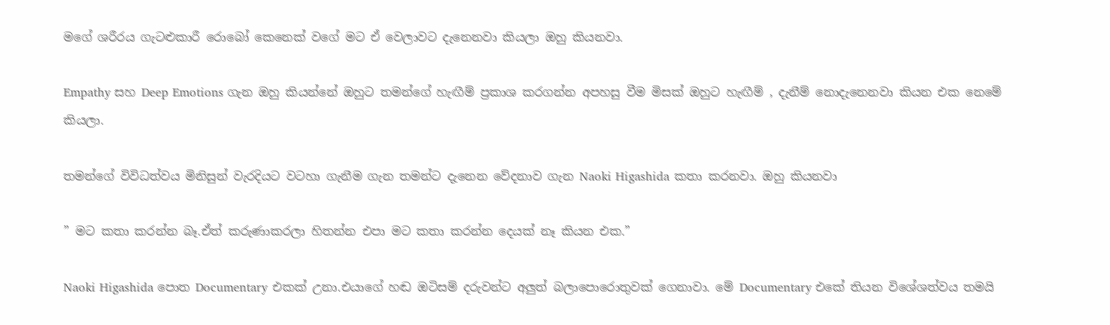මගේ ශරීරය ගැටළුකාරී රොබෝ කෙනෙක් වගේ මට ඒ වෙලාවට දැනෙනවා කියලා ඔහු කියනවා.

Empathy සහ Deep Emotions ගැන ඔහු කියන්නේ ඔහුට තමන්ගේ හැඟීම් ප්‍රකාශ කරගන්න අපහසු වීම මිසක් ඔහුට හැඟීම් , දැනීම් නොදැනෙනවා කියන එක නෙමේ කියලා.

තමන්ගේ විවිධත්වය මිනිසුන් වැරදියට වටහා ගැනීම ගැන තමන්ට දැනෙන වේදනාව ගැන Naoki Higashida කතා කරනවා. ඔහු කියනවා

” මට කතා කරන්න බෑ.ඒත් කරුණාකරලා හිතන්න එපා මට කතා කරන්න දෙයක් නෑ කියන එක.”

Naoki Higashida පොත Documentary එකක් උනා.එයාගේ හඬ ඔටිසම් දරුවන්ට අලුත් බලාපොරොතුවක් ගෙනාවා. මේ Documentary එකේ තියන විශේශත්වය තමයි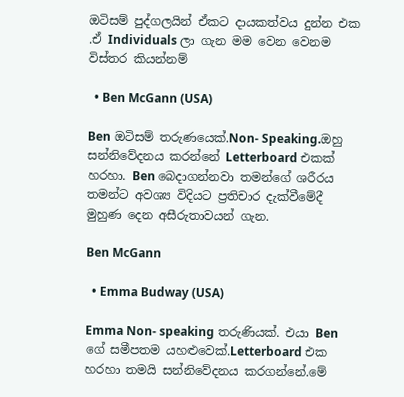ඔටිසම් පුද්ගලයින් ඒකට දායකත්වය දුන්න එක .ඒ Individuals ලා ගැන මම වෙන වෙනම විස්තර කියන්නම්

  • Ben McGann (USA)

Ben ඔටිසම් තරුණයෙක්.Non- Speaking.ඔහු සන්නිවේදනය කරන්නේ Letterboard එකක් හරහා. Ben බෙදාගන්නවා තමන්ගේ ශරීරය තමන්ට අවශ්‍ය විදියට ප්‍රතිචාර දැක්වීමේදී මුහුණ දෙන අසීරුතාවයන් ගැන.

Ben McGann

  • Emma Budway (USA)

Emma Non- speaking තරුණියක්. එයා Ben ගේ සමීපතම යහළුවෙක්.Letterboard එක හරහා තමයි සන්නිවේදනය කරගන්නේ.මේ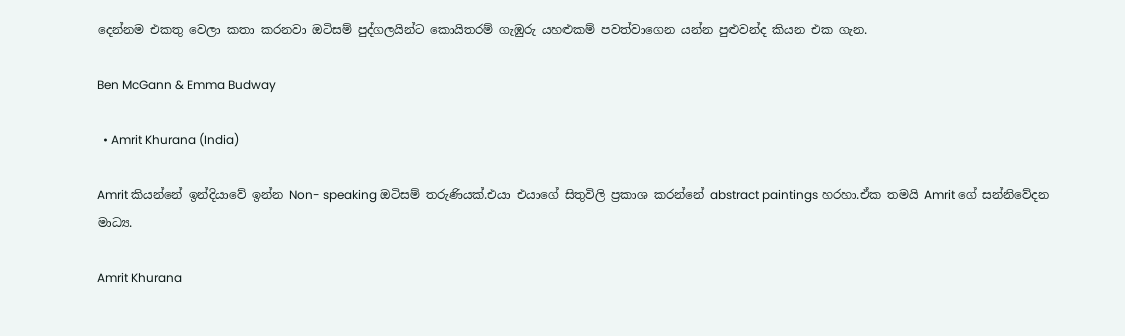දෙන්නම එකතු වෙලා කතා කරනවා ඔටිසම් පුද්ගලයින්ට කොයිතරම් ගැඹුරු යහළුකම් පවත්වාගෙන යන්න පුළුවන්ද කියන එක ගැන.

Ben McGann & Emma Budway

  • Amrit Khurana (India)

Amrit කියන්නේ ඉන්දියාවේ ඉන්න Non- speaking ඔටිසම් තරුණියක්.එයා එයාගේ සිතුවිලි ප්‍රකාශ කරන්නේ abstract paintings හරහා.ඒක තමයි Amrit ගේ සන්නිවේදන මාධ්‍ය.

Amrit Khurana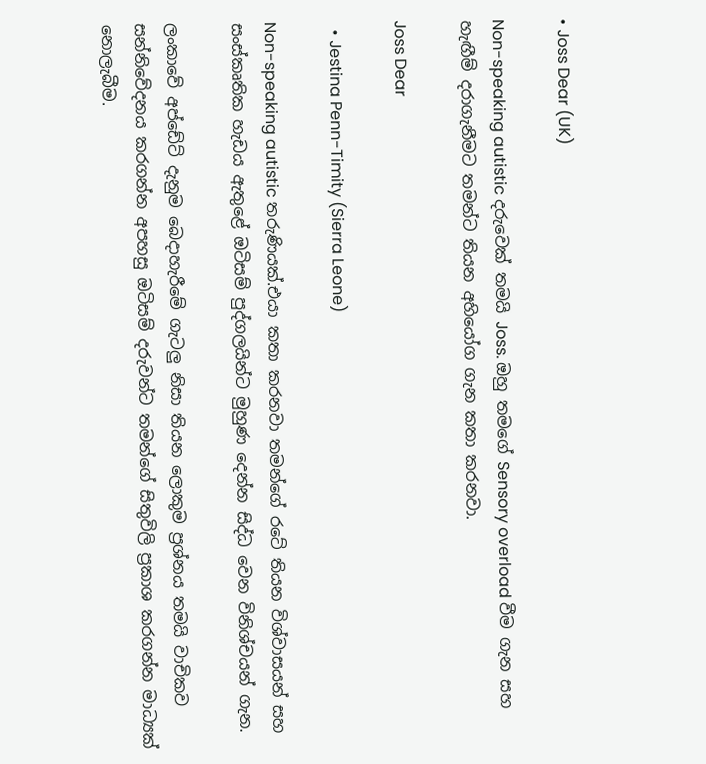• Joss Dear (UK)

Non-speaking autistic දරුවෙක් තමයි Joss. ඔහු තමගේ Sensory overload වීම ගැන සහ හැඟීම් දරාගැනීමට තමන්ට තියන අහියෝග ගැන කතා කරනවා.

Joss Dear

  • Jestina Penn-Timity (Sierra Leone)

Non-speaking autistic තරුණියක්.එයා කතා කරනවා තමන්ගේ රටේ තියන විශ්වාසයන් සහ සංස්කෘතික හැඩය ඇතුළේ ඔටිසම් පුද්ගලයින්ට මුහුණ දෙන්න සිද්ධ වෙන විනිශ්චයන් ගැන.

ලංකාවේ අප්ඩේට් දැනුම බෙදාහැරීමේ ගැටලු නිසා තියන ලොකුම ප්‍රශ්නය තමයි වාචිකව සන්නිවේදනය කරගන්න අපහසු ඔටිසම් දරුවන්‍ට තමන්ගේ සිතුවිලි ප්‍රකාශ කරගන්න මාධ්‍යක් නොලැබීම.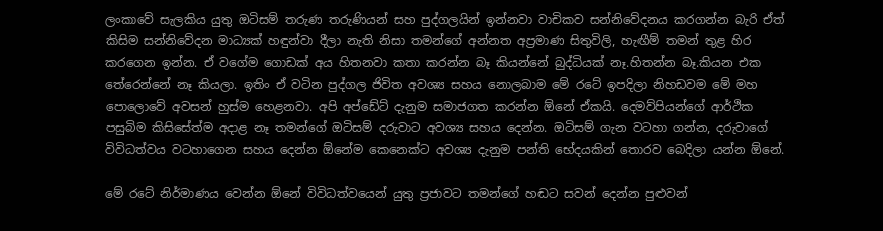ලංකාවේ සැලකිය යුතු ඔටිසම් තරුණ තරුණියන් සහ පුද්ගලයින් ඉන්නවා වාචිකව සන්නිවේදනය කරගන්න බැරි ඒත් කිසිම සන්නිවේදන මාධ්‍යක් හඳුන්වා දීලා නැති නිසා තමන්ගේ අන්නත අප්‍රමාණ සිතුවිලි, හැඟීම් තමන් තුළ හිර කරගෙන ඉන්න. ඒ වගේම ගොඩක් අය හිතනවා කතා කරන්න බෑ කියන්නේ බුද්ධියක් නෑ.හිතන්න බෑ.කියන එක තේරෙන්නේ නෑ කියලා. ඉතිං ඒ වටින පුද්ගල ජිවිත අවශ්‍ය සහය නොලබාම මේ රටේ ඉපදිලා නිහඩවම මේ මහ පොලොවේ අවසන් හුස්ම හෙළනවා. අපි අප්ඩේට් දැනුම සමාජගත කරන්න ඕනේ ඒකයි. දෙමව්පියන්ගේ ආර්ථික පසුබිම කිසිසේත්ම අදාළ නෑ තමන්ගේ ඔටිසම් දරුවාට අවශ්‍ය සහය දෙන්න. ඔටිසම් ගැන වටහා ගන්න, දරුවාගේ විවිධත්වය වටහාගෙන සහය දෙන්න ඕනේම කෙනෙක්ට අවශ්‍ය දැනුම පන්ති භේදයකින් තොරව බෙදිලා යන්න ඕනේ.

මේ රටේ නිර්මාණය වෙන්න ඕනේ විවිධත්වයෙන් යුතු ප්‍රජාවට තමන්ගේ හඬට සවන් දෙන්න පුළුවන්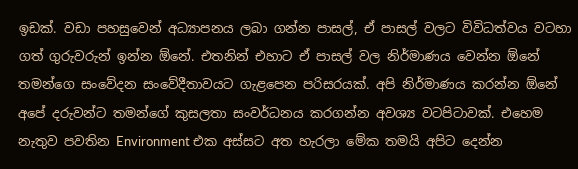ඉඩක්. වඩා පහසුවෙන් අධ්‍යාපනය ලබා ගන්න පාසල්, ඒ පාසල් වලට විවිධත්වය වටහා ගත් ගුරුවරුන් ඉන්න ඕනේ. එතනින් එහාට ඒ පාසල් වල නිර්මාණය වෙන්න ඕනේ තමන්ගෙ සංවේදන සංවේදීතාවයට ගැළපෙන පරිසරයක්. අපි නිර්මාණය කරන්න ඕනේ අපේ දරුවන්ට තමන්ගේ කුසලතා සංවර්ධනය කරගන්න අවශ්‍ය වටපිටාවක්. එහෙම නැතුව පවතින Environment එක අස්සට අත හැරලා මේක තමයි අපිට දෙන්න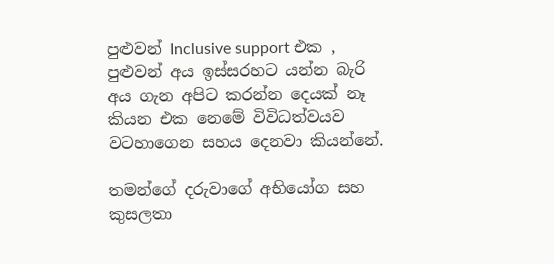පුළුවන් Inclusive support එක , පුළුවන් අය ඉස්සරහට යන්න බැරි අය ගැන අපිට කරන්න දෙයක් නෑ කියන එක නෙමේ විවිධත්වයව වටහාගෙන සහය දෙනවා කියන්නේ.

තමන්ගේ දරුවාගේ අභියෝග සහ කුසලතා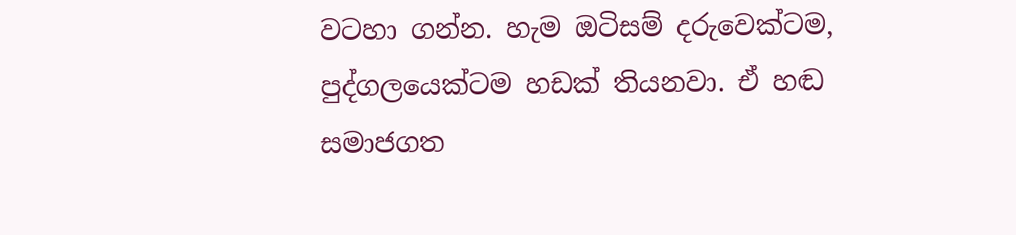වටහා ගන්න. හැම ඔටිසම් දරුවෙක්ටම, පුද්ගලයෙක්ටම හඩක් තියනවා. ඒ හඬ සමාජගත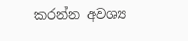කරන්න අවශ්‍ය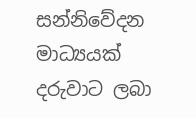සන්නිවේදන මාධ්‍යයක් දරුවාට ලබා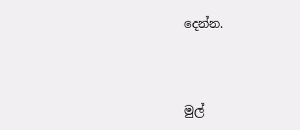දෙන්න.



මුල්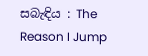සබැඳිය : The Reason I Jump